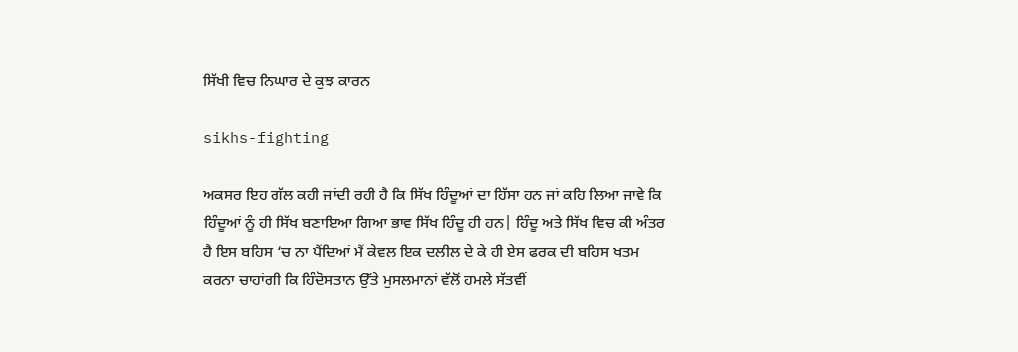ਸਿੱਖੀ ਵਿਚ ਨਿਘਾਰ ਦੇ ਕੁਝ ਕਾਰਨ

sikhs-fighting

ਅਕਸਰ ਇਹ ਗੱਲ ਕਹੀ ਜਾਂਦੀ ਰਹੀ ਹੈ ਕਿ ਸਿੱਖ ਹਿੰਦੂਆਂ ਦਾ ਹਿੱਸਾ ਹਨ ਜਾਂ ਕਹਿ ਲਿਆ ਜਾਵੇ ਕਿ ਹਿੰਦੂਆਂ ਨੂੰ ਹੀ ਸਿੱਖ ਬਣਾਇਆ ਗਿਆ ਭਾਵ ਸਿੱਖ ਹਿੰਦੂ ਹੀ ਹਨ| ਹਿੰਦੂ ਅਤੇ ਸਿੱਖ ਵਿਚ ਕੀ ਅੰਤਰ ਹੈ ਇਸ ਬਹਿਸ ‘ਚ ਨਾ ਪੈਂਦਿਆਂ ਮੈਂ ਕੇਵਲ ਇਕ ਦਲੀਲ ਦੇ ਕੇ ਹੀ ਏਸ ਫਰਕ ਦੀ ਬਹਿਸ ਖਤਮ ਕਰਨਾ ਚਾਹਾਂਗੀ ਕਿ ਹਿੰਦੋਸਤਾਨ ਉੱਤੇ ਮੁਸਲਮਾਨਾਂ ਵੱਲੋਂ ਹਮਲੇ ਸੱਤਵੀਂ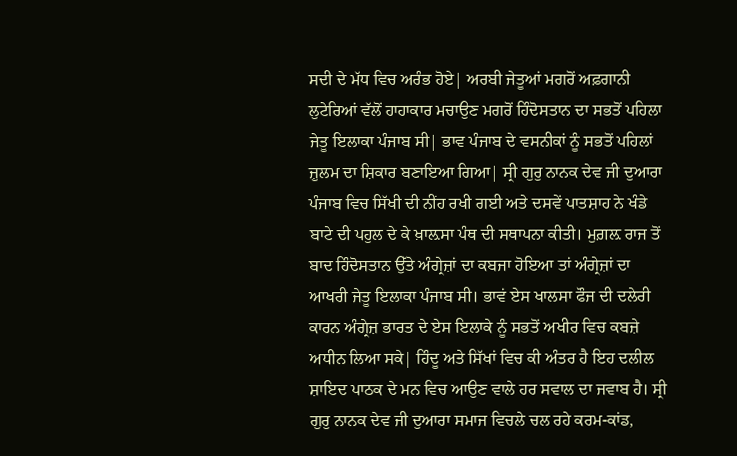ਸਦੀ ਦੇ ਮੱਧ ਵਿਚ ਅਰੰਭ ਹੋਏ| ਅਰਬੀ ਜੇਤੂਆਂ ਮਗਰੋਂ ਅਫ਼ਗਾਨੀ ਲੁਟੇਰਿਆਂ ਵੱਲੋਂ ਹਾਹਾਕਾਰ ਮਚਾਉਣ ਮਗਰੋਂ ਹਿੰਦੋਸਤਾਨ ਦਾ ਸਭਤੋਂ ਪਹਿਲਾ ਜੇਤੂ ਇਲਾਕਾ ਪੰਜਾਬ ਸੀ| ਭਾਵ ਪੰਜਾਬ ਦੇ ਵਸਨੀਕਾਂ ਨੂੰ ਸਭਤੋਂ ਪਹਿਲਾਂ ਜ਼ੁਲਮ ਦਾ ਸ਼ਿਕਾਰ ਬਣਾਇਆ ਗਿਆ| ਸ੍ਰੀ ਗੁਰੁ ਨਾਨਕ ਦੇਵ ਜੀ ਦੁਆਰਾ ਪੰਜਾਬ ਵਿਚ ਸਿੱਖੀ ਦੀ ਨੀਂਹ ਰਖੀ ਗਈ ਅਤੇ ਦਸਵੇਂ ਪਾਤਸ਼ਾਹ ਨੇ ਖੰਡੇ ਬਾਟੇ ਦੀ ਪਹੁਲ ਦੇ ਕੇ ਖ਼ਾਲ਼ਸਾ ਪੰਥ ਦੀ ਸਥਾਪਨਾ ਕੀਤੀ। ਮੁਗ਼ਲ਼ ਰਾਜ ਤੋਂ ਬਾਦ ਹਿੰਦੋਸਤਾਨ ਉੱਤੇ ਅੰਗ੍ਰੇਜ਼ਾਂ ਦਾ ਕਬਜਾ ਹੋਇਆ ਤਾਂ ਅੰਗ੍ਰੇਜ਼ਾਂ ਦਾ ਆਖਰੀ ਜੇਤੂ ਇਲਾਕਾ ਪੰਜਾਬ ਸੀ। ਭਾਵਂ ਏਸ ਖਾਲਸਾ ਫੌਜ ਦੀ ਦਲੇਰੀ ਕਾਰਨ ਅੰਗ੍ਰੇਜ਼ ਭਾਰਤ ਦੇ ਏਸ ਇਲਾਕੇ ਨੂੰ ਸਭਤੋਂ ਅਖੀਰ ਵਿਚ ਕਬਜ਼ੇ ਅਧੀਨ ਲਿਆ ਸਕੇ| ਹਿੰਦੂ ਅਤੇ ਸਿੱਖਾਂ ਵਿਚ ਕੀ ਅੰਤਰ ਹੈ ਇਹ ਦਲੀਲ ਸ਼ਾਇਦ ਪਾਠਕ ਦੇ ਮਨ ਵਿਚ ਆਉਣ ਵਾਲੇ ਹਰ ਸਵਾਲ ਦਾ ਜਵਾਬ ਹੈ। ਸ੍ਰੀ ਗੁਰੁ ਨਾਨਕ ਦੇਵ ਜੀ ਦੁਆਰਾ ਸਮਾਜ ਵਿਚਲੇ ਚਲ ਰਹੇ ਕਰਮ-ਕਾਂਡ,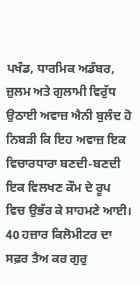ਪਖੰਡ, ਧਾਰਮਿਕ ਅਡੰਬਰ, ਜ਼ੁਲਮ ਅਤੇ ਗੁਲਾਮੀ ਵਿਰੁੱਧ ਉਠਾਈ ਅਵਾਜ਼ ਐਨੀ ਬੁਲੰਦ ਹੋ ਨਿਬੜੀ ਕਿ ਇਹ ਅਵਾਜ਼ ਇਕ ਵਿਚਾਰਧਾਰਾ ਬਣਦੀ-ਬਣਦੀ ਇਕ ਵਿਲਖਣ ਕੌਮ ਦੇ ਰੂਪ ਵਿਚ ਉਭੱਰ ਕੇ ਸਾਹਮਣੇ ਆਈ। 40 ਹਜ਼ਾਰ ਕਿਲੋਮੀਟਰ ਦਾ ਸਫ਼ਰ ਤੈਅ ਕਰ ਗੁਰੁ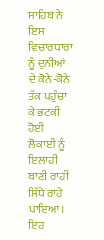ਸਾਹਿਬ ਨੇ ਇਸ ਵਿਚਾਰਧਾਰਾ ਨੂੰ ਦੁਨੀਆਂ ਦੇ ਕੋਨੇ-ਕੋਨੇ ਤੱਕ ਪਹੁੰਚਾ ਕੇ ਭਟਕੀ ਹੋਈ ਲੋਕਾਈ ਨੂੰ ਇਲਾਹੀ ਬਾਣੀ ਰਾਹੀਂ ਸਿੱਧੇ ਰਾਹੇ ਪਾਇਆ। ਇਹ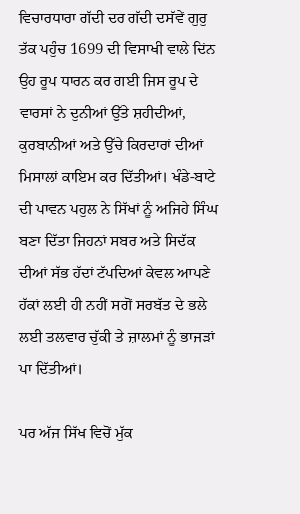ਵਿਚਾਰਧਾਰਾ ਗੱਦੀ ਦਰ ਗੱਦੀ ਦਸੱਵੇਂ ਗੁਰੁ ਤੱਕ ਪਹੁੰਚ 1699 ਦੀ ਵਿਸਾਖੀ ਵਾਲੇ ਦਿਂਨ ਉਹ ਰੂਪ ਧਾਰਨ ਕਰ ਗਈ ਜਿਸ ਰੂਪ ਦੇ ਵਾਰਸਾਂ ਨੇ ਦੁਨੀਆਂ ਉੱਤੇ ਸ਼ਹੀਦੀਆਂ, ਕੁਰਬਾਨੀਆਂ ਅਤੇ ਉੱਚੇ ਕਿਰਦਾਰਾਂ ਦੀਆਂ ਮਿਸਾਲਾਂ ਕਾਇਮ ਕਰ ਦਿੱਤੀਆਂ। ਖੰਡੇ-ਬਾਟੇ ਦੀ ਪਾਵਨ ਪਹੁਲ ਨੇ ਸਿੱਖਾਂ ਨੂੰ ਅਜਿਹੇ ਸਿੰਘ ਬਣਾ ਦਿੱਤਾ ਜਿਹਨਾਂ ਸਬਰ ਅਤੇ ਸਿਦੱਕ ਦੀਆਂ ਸੱਭ ਹੱਦਾਂ ਟੱਪਦਿਆਂ ਕੇਵਲ ਆਪਣੇ ਹੱਕਾਂ ਲਈ ਹੀ ਨਹੀਂ ਸਗੋਂ ਸਰਬੱਤ ਦੇ ਭਲੇ ਲਈ ਤਲਵਾਰ ਚੁੱਕੀ ਤੇ ਜ਼ਾਲਮਾਂ ਨੂੰ ਭਾਜੜਾਂ ਪਾ ਦਿੱਤੀਆਂ।

ਪਰ ਅੱਜ ਸਿੱਖ ਵਿਚੋਂ ਮੁੱਕ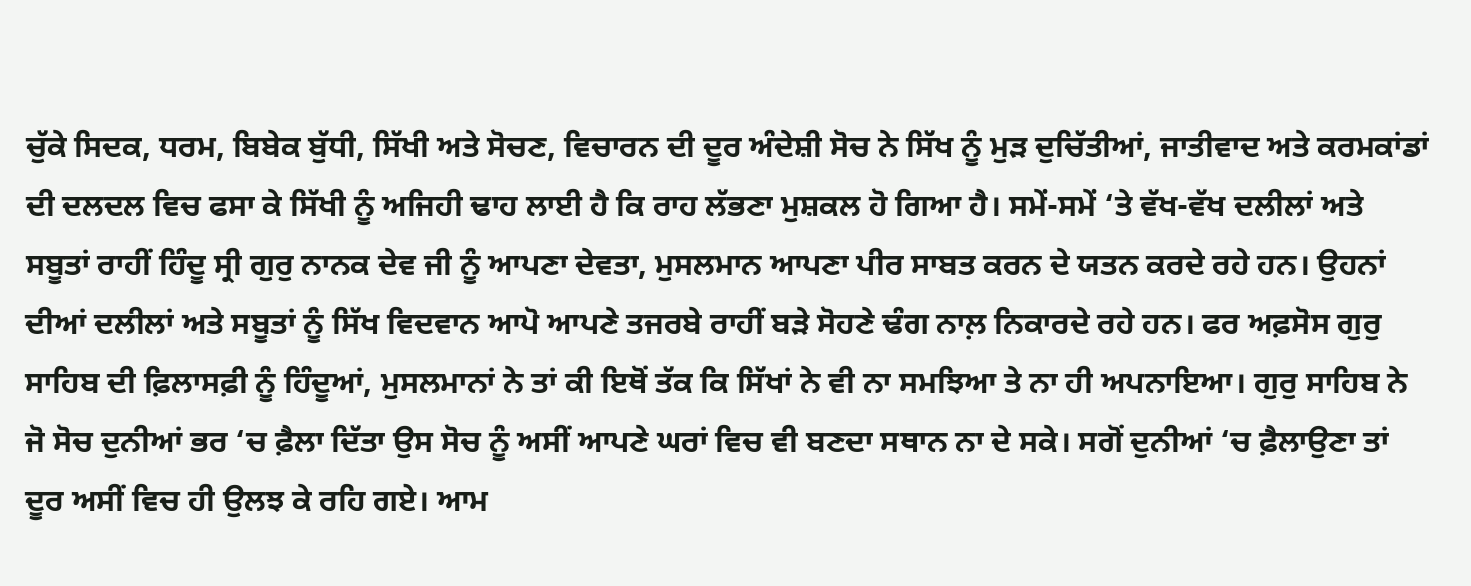ਚੁੱਕੇ ਸਿਦਕ, ਧਰਮ, ਬਿਬੇਕ ਬੁੱਧੀ, ਸਿੱਖੀ ਅਤੇ ਸੋਚਣ, ਵਿਚਾਰਨ ਦੀ ਦੂਰ ਅੰਦੇਸ਼ੀ ਸੋਚ ਨੇ ਸਿੱਖ ਨੂੰ ਮੁੜ ਦੁਚਿੱਤੀਆਂ, ਜਾਤੀਵਾਦ ਅਤੇ ਕਰਮਕਾਂਡਾਂ ਦੀ ਦਲਦਲ ਵਿਚ ਫਸਾ ਕੇ ਸਿੱਖੀ ਨੂੰ ਅਜਿਹੀ ਢਾਹ ਲਾਈ ਹੈ ਕਿ ਰਾਹ ਲੱਭਣਾ ਮੁਸ਼ਕਲ ਹੋ ਗਿਆ ਹੈ। ਸਮੇਂ-ਸਮੇਂ ‘ਤੇ ਵੱਖ-ਵੱਖ ਦਲੀਲਾਂ ਅਤੇ ਸਬੂਤਾਂ ਰਾਹੀਂ ਹਿੰਦੂ ਸ੍ਰੀ ਗੁਰੁ ਨਾਨਕ ਦੇਵ ਜੀ ਨੂੰ ਆਪਣਾ ਦੇਵਤਾ, ਮੁਸਲਮਾਨ ਆਪਣਾ ਪੀਰ ਸਾਬਤ ਕਰਨ ਦੇ ਯਤਨ ਕਰਦੇ ਰਹੇ ਹਨ। ਉਹਨਾਂ ਦੀਆਂ ਦਲੀਲਾਂ ਅਤੇ ਸਬੂਤਾਂ ਨੂੰ ਸਿੱਖ ਵਿਦਵਾਨ ਆਪੋ ਆਪਣੇ ਤਜਰਬੇ ਰਾਹੀਂ ਬੜੇ ਸੋਹਣੇ ਢੰਗ ਨਾਲ਼ ਨਿਕਾਰਦੇ ਰਹੇ ਹਨ। ਫਰ ਅਫ਼ਸੋਸ ਗੁਰੁ ਸਾਹਿਬ ਦੀ ਫ਼ਿਲਾਸਫ਼ੀ ਨੂੰ ਹਿੰਦੂਆਂ, ਮੁਸਲਮਾਨਾਂ ਨੇ ਤਾਂ ਕੀ ਇਥੋਂ ਤੱਕ ਕਿ ਸਿੱਖਾਂ ਨੇ ਵੀ ਨਾ ਸਮਝਿਆ ਤੇ ਨਾ ਹੀ ਅਪਨਾਇਆ। ਗੁਰੁ ਸਾਹਿਬ ਨੇ ਜੋ ਸੋਚ ਦੁਨੀਆਂ ਭਰ ‘ਚ ਫ਼ੈਲਾ ਦਿੱਤਾ ਉਸ ਸੋਚ ਨੂੰ ਅਸੀਂ ਆਪਣੇ ਘਰਾਂ ਵਿਚ ਵੀ ਬਣਦਾ ਸਥਾਨ ਨਾ ਦੇ ਸਕੇ। ਸਗੋਂ ਦੁਨੀਆਂ ‘ਚ ਫ਼ੈਲਾਉਣਾ ਤਾਂ ਦੂਰ ਅਸੀਂ ਵਿਚ ਹੀ ਉਲਝ ਕੇ ਰਹਿ ਗਏ। ਆਮ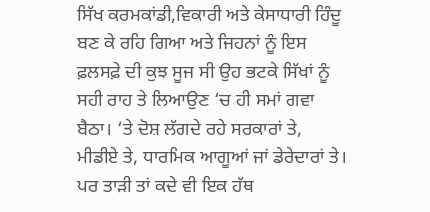ਸਿੱਖ ਕਰਮਕਾਂਡੀ,ਵਿਕਾਰੀ ਅਤੇ ਕੇਸਾਧਾਰੀ ਹਿੰਦੂ ਬਣ ਕੇ ਰਹਿ ਗਿਆ ਅਤੇ ਜਿਹਨਾਂ ਨੂੰ ਇਸ ਫ਼ਲਸਫ਼ੇ ਦੀ ਕੁਝ ਸੂਜ ਸੀ ਉਹ ਭਟਕੇ ਸਿੱਖਾਂ ਨੂੰ ਸਹੀ ਰਾਹ ਤੇ ਲਿਆਉਣ ‘ਚ ਹੀ ਸਮਾਂ ਗਵਾ ਬੈਠਾ। ‘ਤੇ ਦੋਸ਼ ਲੱਗਦੇ ਰਹੇ ਸਰਕਾਰਾਂ ਤੇ, ਮੀਡੀਏ ਤੇ, ਧਾਰਮਿਕ ਆਗੂਆਂ ਜਾਂ ਡੇਰੇਦਾਰਾਂ ਤੇ। ਪਰ ਤਾੜੀ ਤਾਂ ਕਦੇ ਵੀ ਇਕ ਹੱਥ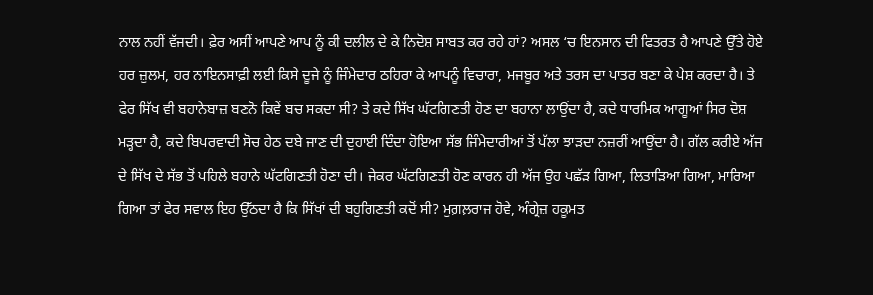ਨਾਲ ਨਹੀਂ ਵੱਜਦੀ। ਫ਼ੇਰ ਅਸੀਂ ਆਪਣੇ ਆਪ ਨੂੰ ਕੀ ਦਲੀਲ ਦੇ ਕੇ ਨਿਦੋਸ਼ ਸਾਬਤ ਕਰ ਰਹੇ ਹਾਂ? ਅਸਲ ‘ਚ ਇਨਸਾਨ ਦੀ ਫਿਤਰਤ ਹੈ ਆਪਣੇ ਉੱਤੇ ਹੋਏ ਹਰ ਜ਼ੁਲਮ, ਹਰ ਨਾਇਨਸਾਫ਼ੀ ਲਈ ਕਿਸੇ ਦੂਜੇ ਨੂੰ ਜਿੰਮੇਦਾਰ ਠਹਿਰਾ ਕੇ ਆਪਨੂੰ ਵਿਚਾਰਾ, ਮਜਬੂਰ ਅਤੇ ਤਰਸ ਦਾ ਪਾਤਰ ਬਣਾ ਕੇ ਪੇਸ਼ ਕਰਦਾ ਹੈ। ਤੇ ਫੇਰ ਸਿੱਖ ਵੀ ਬਹਾਨੇਬਾਜ਼ ਬਣਨੋ ਕਿਵੇਂ ਬਚ ਸਕਦਾ ਸੀ? ਤੇ ਕਦੇ ਸਿੱਖ ਘੱਟਗਿਣਤੀ ਹੋਣ ਦਾ ਬਹਾਨਾ ਲਾਉਂਦਾ ਹੈ, ਕਦੇ ਧਾਰਮਿਕ ਆਗੂਆਂ ਸਿਰ ਦੋਸ਼ ਮੜ੍ਹਦਾ ਹੈ, ਕਦੇ ਬਿਪਰਵਾਦੀ ਸੋਚ ਹੇਠ ਦਬੇ ਜਾਣ ਦੀ ਦੁਹਾਈ ਦਿੰਦਾ ਹੋਇਆ ਸੱਭ ਜਿੰਮੇਦਾਰੀਆਂ ਤੋਂ ਪੱਲਾ ਝਾੜਦਾ ਨਜ਼ਰੀਂ ਆਉਂਦਾ ਹੈ। ਗੱਲ ਕਰੀਏ ਅੱਜ ਦੇ ਸਿੱਖ ਦੇ ਸੱਭ ਤੋਂ ਪਹਿਲੇ ਬਹਾਨੇ ਘੱਟਗਿਣਤੀ ਹੋਣਾ ਦੀ। ਜੇਕਰ ਘੱਟਗਿਣਤੀ ਹੋਣ ਕਾਰਨ ਹੀ ਅੱਜ ਉਹ ਪਛੱੜ ਗਿਆ, ਲਿਤਾੜਿਆ ਗਿਆ, ਮਾਰਿਆ ਗਿਆ ਤਾਂ ਫੇਰ ਸਵਾਲ ਇਹ ਉੱਠਦਾ ਹੈ ਕਿ ਸਿੱਖਾਂ ਦੀ ਬਹੁਗਿਣਤੀ ਕਦੋਂ ਸੀ? ਮੁਗ਼ਲ਼ਰਾਜ ਹੋਵੇ, ਅੰਗ੍ਰੇਜ਼ ਹਕੂਮਤ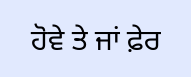ਹੋਵੇ ਤੇ ਜਾਂ ਫ਼ੇਰ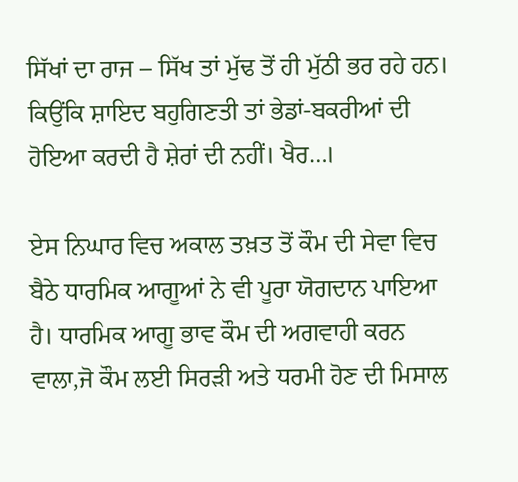ਸਿੱਖਾਂ ਦਾ ਰਾਜ – ਸਿੱਖ ਤਾਂ ਮੁੱਢ ਤੋਂ ਹੀ ਮੁੱਠੀ ਭਰ ਰਹੇ ਹਨ। ਕਿਉਂਕਿ ਸ਼ਾਇਦ ਬਹੁਗਿਣਤੀ ਤਾਂ ਭੇਡਾਂ-ਬਕਰੀਆਂ ਦੀ ਹੋਇਆ ਕਰਦੀ ਹੈ ਸ਼ੇਰਾਂ ਦੀ ਨਹੀਂ। ਖੈਰ…।

ਏਸ ਨਿਘਾਰ ਵਿਚ ਅਕਾਲ ਤਖ਼ਤ ਤੋਂ ਕੌਮ ਦੀ ਸੇਵਾ ਵਿਚ ਬੈਠੇ ਧਾਰਮਿਕ ਆਗੂਆਂ ਨੇ ਵੀ ਪੂਰਾ ਯੋਗਦਾਨ ਪਾਇਆ ਹੈ। ਧਾਰਮਿਕ ਆਗੂ ਭਾਵ ਕੌਮ ਦੀ ਅਗਵਾਹੀ ਕਰਨ ਵਾਲਾ,ਜੋ ਕੌਮ ਲਈ ਸਿਰੜੀ ਅਤੇ ਧਰਮੀ ਹੋਣ ਦੀ ਮਿਸਾਲ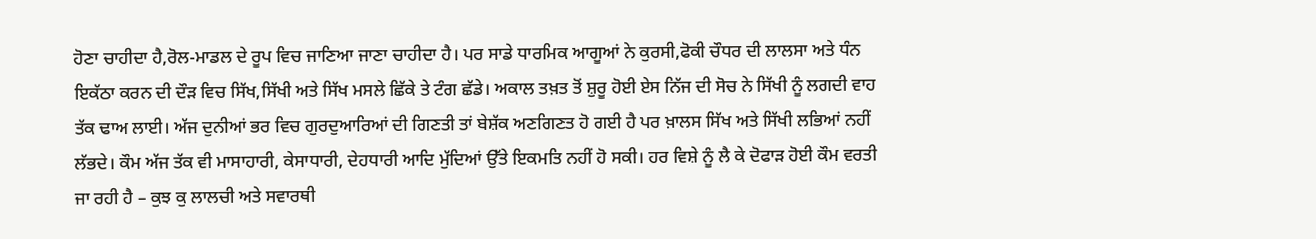ਹੋਣਾ ਚਾਹੀਦਾ ਹੈ,ਰੋਲ-ਮਾਡਲ ਦੇ ਰੂਪ ਵਿਚ ਜਾਣਿਆ ਜਾਣਾ ਚਾਹੀਦਾ ਹੈ। ਪਰ ਸਾਡੇ ਧਾਰਮਿਕ ਆਗੂਆਂ ਨੇ ਕੁਰਸੀ,ਫੋਕੀ ਚੌਧਰ ਦੀ ਲਾਲਸਾ ਅਤੇ ਧੰਨ ਇਕੱਠਾ ਕਰਨ ਦੀ ਦੌੜ ਵਿਚ ਸਿੱਖ,ਸਿੱਖੀ ਅਤੇ ਸਿੱਖ ਮਸਲੇ ਛਿੱਕੇ ਤੇ ਟੰਗ ਛੱਡੇ। ਅਕਾਲ ਤਖ਼ਤ ਤੋਂ ਸ਼ੁਰੂ ਹੋਈ ਏਸ ਨਿੱਜ ਦੀ ਸੋਚ ਨੇ ਸਿੱਖੀ ਨੂੰ ਲਗਦੀ ਵਾਹ ਤੱਕ ਢਾਅ ਲਾਈ। ਅੱਜ ਦੁਨੀਆਂ ਭਰ ਵਿਚ ਗੁਰਦੁਆਰਿਆਂ ਦੀ ਗਿਣਤੀ ਤਾਂ ਬੇਸ਼ੱਕ ਅਣਗਿਣਤ ਹੋ ਗਈ ਹੈ ਪਰ ਖ਼ਾਲਸ ਸਿੱਖ ਅਤੇ ਸਿੱਖੀ ਲਭਿਆਂ ਨਹੀਂ ਲੱਭਦੇ। ਕੌਮ ਅੱਜ ਤੱਕ ਵੀ ਮਾਸਾਹਾਰੀ, ਕੇਸਾਧਾਰੀ, ਦੇਹਧਾਰੀ ਆਦਿ ਮੁੱਦਿਆਂ ਉੱਤੇ ਇਕਮਤਿ ਨਹੀਂ ਹੋ ਸਕੀ। ਹਰ ਵਿਸ਼ੇ ਨੂੰ ਲੈ ਕੇ ਦੋਫਾੜ ਹੋਈ ਕੌਮ ਵਰਤੀ ਜਾ ਰਹੀ ਹੈ – ਕੁਝ ਕੁ ਲਾਲਚੀ ਅਤੇ ਸਵਾਰਥੀ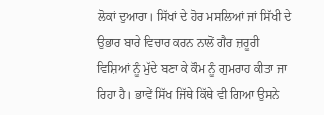ਲੋਕਾਂ ਦੁਆਰਾ। ਸਿੱਖਾਂ ਦੇ ਹੋਰ ਮਸਲਿਆਂ ਜਾਂ ਸਿੱਖੀ ਦੇ ਉਭਾਰ ਬਾਰੇ ਵਿਚਾਰ ਕਰਨ ਨਾਲੋਂ ਗੈਰ ਜ਼ਰੂਰੀ ਵਿਸ਼ਿਆਂ ਨੂੰ ਮੁੱਦੇ ਬਣਾ ਕੇ ਕੌਮ ਨੂੰ ਗੁਮਰਾਹ ਕੀਤਾ ਜਾ ਰਿਹਾ ਹੈ। ਭਾਵੇਂ ਸਿੱਖ ਜਿੱਥੇ ਕਿੱਥੇ ਵੀ ਗਿਆ ਉਸਨੇ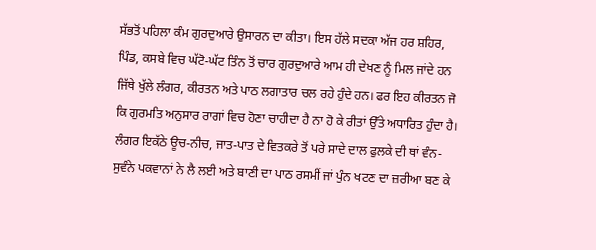ਸੱਭਤੋਂ ਪਹਿਲਾ ਕੰਮ ਗੁਰਦੁਆਰੇ ਉਸਾਰਨ ਦਾ ਕੀਤਾ। ਇਸ ਹੱਲੇ ਸਦਕਾ ਅੱਜ ਹਰ ਸ਼ਹਿਰ, ਪਿੰਡ, ਕਸਬੇ ਵਿਚ ਘੱਟੋ-ਘੱਟ ਤਿੰਨ ਤੋਂ ਚਾਰ ਗੁਰਦੁਆਰੇ ਆਮ ਹੀ ਦੇਖਣ ਨੂੰ ਮਿਲ ਜਾਂਦੇ ਹਨ ਜਿੱਥੇ ਖੁੱਲੇ ਲੰਗਰ, ਕੀਰਤਨ ਅਤੇ ਪਾਠ ਲਗਾਤਾਰ ਚਲ ਰਹੇ ਹੁੰਦੇ ਹਨ। ਫਰ ਇਹ ਕੀਰਤਨ ਜੋ ਕਿ ਗੁਰਮਤਿ ਅਨੁਸਾਰ ਰਾਗਾਂ ਵਿਚ ਹੋਣਾ ਚਾਹੀਦਾ ਹੈ ਨਾ ਹੋ ਕੇ ਰੀਤਾਂ ਉੱਤੇ ਅਧਾਰਿਤ ਹੁੰਦਾ ਹੈ। ਲੰਗਰ ਇਕੱਠੇ ਊਚ-ਨੀਚ, ਜਾਤ-ਪਾਤ ਦੇ ਵਿਤਕਰੇ ਤੋਂ ਪਰੇ ਸਾਦੇ ਦਾਲ ਫੁਲਕੇ ਦੀ ਥਾਂ ਵੰਨ-ਸੁਵੰਨੇ ਪਕਵਾਨਾਂ ਨੇ ਲੈ ਲਈ ਅਤੇ ਬਾਣੀ ਦਾ ਪਾਠ ਰਸਮੀਂ ਜਾਂ ਪੁੰਨ ਖਟਣ ਦਾ ਜ਼ਰੀਆ ਬਣ ਕੇ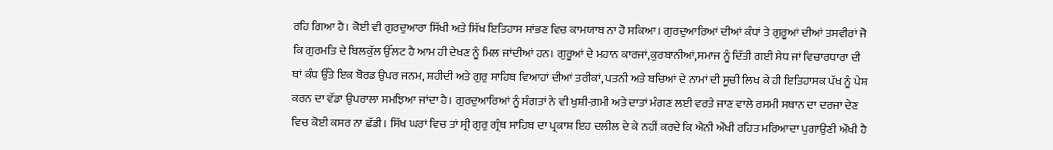ਰਹਿ ਗਿਆ ਹੈ। ਕੋਈ ਵੀ ਗੁਰਦੁਆਰਾ ਸਿੱਖੀ ਅਤੇ ਸਿੱਖ ਇਤਿਹਾਸ ਸਾਂਭਣ ਵਿਚ ਕਾਮਯਾਬ ਨਾ ਹੋ ਸਕਿਆ। ਗੁਰਦੁਆਰਿਆਂ ਦੀਆਂ ਕੰਧਾਂ ਤੇ ਗੁਰੂਆਂ ਦੀਆਂ ਤਸਵੀਰਾਂ ਜੋ ਕਿ ਗੁਰਮਤਿ ਦੇ ਬਿਲਕੁੱਲ ਉੱਲਟ ਹੈ ਆਮ ਹੀ ਦੇਖਣ ਨੂੰ ਮਿਲ ਜਾਂਦੀਆਂ ਹਨ। ਗੁਰੂਆਂ ਦੇ ਮਹਾਨ ਕਾਰਜਾਂ,ਕੁਰਬਾਨੀਆਂ,ਸਮਾਜ ਨੂੰ ਦਿੱਤੀ ਗਈ ਸੇਧ ਜਾਂ ਵਿਚਾਰਧਾਰਾ ਦੀ ਥਾਂ ਕੰਧ ਉੱਤੇ ਇਕ ਬੋਰਡ ਉਪਰ ਜਨਮ, ਸ਼ਹੀਦੀ ਅਤੇ ਗੁਰੁ ਸਾਹਿਬ ਵਿਆਹਾਂ ਦੀਆਂ ਤਰੀਕਾਂ, ਪਤਨੀ ਅਤੇ ਬਚਿਆਂ ਦੇ ਨਾਮਾਂ ਦੀ ਸੂਚੀ ਲਿਖ ਕੇ ਹੀ ਇਤਿਹਾਸਕ ਪੱਖ ਨੂੰ ਪੇਸ਼ ਕਰਨ ਦਾ ਵੱਡਾ ਉਪਰਾਲਾ ਸਮਝਿਆ ਜਾਂਦਾ ਹੈ। ਗੁਰਦੁਆਰਿਆਂ ਨੂੰ ਸੰਗਤਾਂ ਨੇ ਵੀ ਖੁਸ਼ੀ-ਗ਼ਮੀ ਅਤੇ ਦਾਤਾਂ ਮੰਗਣ ਲਈ ਵਰਤੇ ਜਾਣ ਵਾਲੇ ਰਸਮੀ ਸਥਾਨ ਦਾ ਦਰਜਾ ਦੇਣ ਵਿਚ ਕੋਈ ਕਸਰ ਨਾ ਛੱਡੀ। ਸਿੱਖ ਘਰਾਂ ਵਿਚ ਤਾਂ ਸ੍ਰੀ ਗੁਰੁ ਗ੍ਰੰਥ ਸਾਹਿਬ ਦਾ ਪ੍ਰਕਾਸ਼ ਇਹ ਦਲੀਲ ਦੇ ਕੇ ਨਹੀਂ ਕਰਦੇ ਕਿ ਐਨੀ ਔਖੀ ਰਹਿਤ ਮਰਿਆਦਾ ਪੁਗਾਉਣੀ ਔਖੀ ਹੈ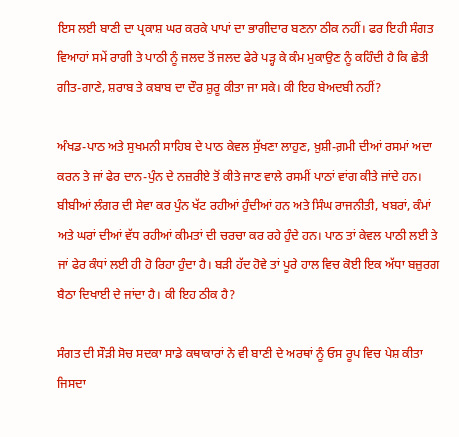ਇਸ ਲਈ ਬਾਣੀ ਦਾ ਪ੍ਰਕਾਸ਼ ਘਰ ਕਰਕੇ ਪਾਪਾਂ ਦਾ ਭਾਗੀਦਾਰ ਬਣਨਾ ਠੀਕ ਨਹੀਂ। ਫਰ ਇਹੀ ਸੰਗਤ ਵਿਆਹਾਂ ਸਮੇਂ ਰਾਗੀ ਤੇ ਪਾਠੀ ਨੂੰ ਜਲਦ ਤੋਂ ਜਲਦ ਫੇਰੇ ਪੜ੍ਹ ਕੇ ਕੰਮ ਮੁਕਾਉਣ ਨੂੰ ਕਹਿੰਦੀ ਹੈ ਕਿ ਛੇਤੀ ਗੀਤ-ਗਾਣੇ, ਸ਼ਰਾਬ ਤੇ ਕਬਾਬ ਦਾ ਦੌਰ ਸ਼ੁਰੂ ਕੀਤਾ ਜਾ ਸਕੇ। ਕੀ ਇਹ ਬੇਅਦਬੀ ਨਹੀਂ?

ਅੰਖਡ-ਪਾਠ ਅਤੇ ਸੁਖਮਨੀ ਸਾਹਿਬ ਦੇ ਪਾਠ ਕੇਵਲ ਸੁੱਖਣਾ ਲਾਹੁਣ, ਖ਼ੁਸ਼ੀ-ਗ਼ਮੀ ਦੀਆਂ ਰਸਮਾਂ ਅਦਾ ਕਰਨ ਤੇ ਜਾਂ ਫੇਰ ਦਾਨ-ਪੁੰਨ ਦੇ ਨਜ਼ਰੀਏ ਤੋਂ ਕੀਤੇ ਜਾਣ ਵਾਲੇ ਰਸਮੀਂ ਪਾਠਾਂ ਵਾਂਗ ਕੀਤੇ ਜਾਂਦੇ ਹਨ। ਬੀਬੀਆਂ ਲੰਗਰ ਦੀ ਸੇਵਾ ਕਰ ਪੁੰਨ ਖੱਟ ਰਹੀਆਂ ਹੁੰਦੀਆਂ ਹਨ ਅਤੇ ਸਿੰਘ ਰਾਜਨੀਤੀ, ਖਬਰਾਂ, ਕੰਮਾਂ ਅਤੇ ਘਰਾਂ ਦੀਆਂ ਵੱਧ ਰਹੀਆਂ ਕੀਮਤਾਂ ਦੀ ਚਰਚਾ ਕਰ ਰਹੇ ਹੁੰਦੇ ਹਨ। ਪਾਠ ਤਾਂ ਕੇਵਲ ਪਾਠੀ ਲਈ ਤੇ ਜਾਂ ਫੇਰ ਕੰਧਾਂ ਲਈ ਹੀ ਹੋ ਰਿਹਾ ਹੁੰਦਾ ਹੈ। ਬੜੀ ਹੱਦ ਹੋਵੇ ਤਾਂ ਪੂਰੇ ਹਾਲ ਵਿਚ ਕੋਈ ਇਕ ਅੱਧਾ ਬਜ਼ੁਰਗ ਬੈਠਾ ਦਿਖਾਈ ਦੇ ਜਾਂਦਾ ਹੈ। ਕੀ ਇਹ ਠੀਕ ਹੈ?

ਸੰਗਤ ਦੀ ਸੌੜੀ ਸੋਚ ਸਦਕਾ ਸਾਡੇ ਕਥਾਕਾਰਾਂ ਨੇ ਵੀ ਬਾਣੀ ਦੇ ਅਰਥਾਂ ਨੂੰ ਓਸ ਰੂਪ ਵਿਚ ਪੇਸ਼ ਕੀਤਾ ਜਿਸਦਾ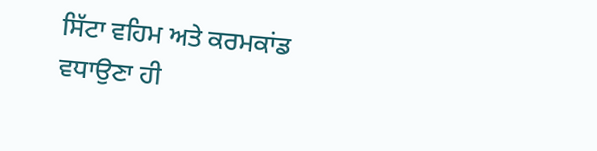ਸਿੱਟਾ ਵਹਿਮ ਅਤੇ ਕਰਮਕਾਂਡ ਵਧਾਉਣਾ ਹੀ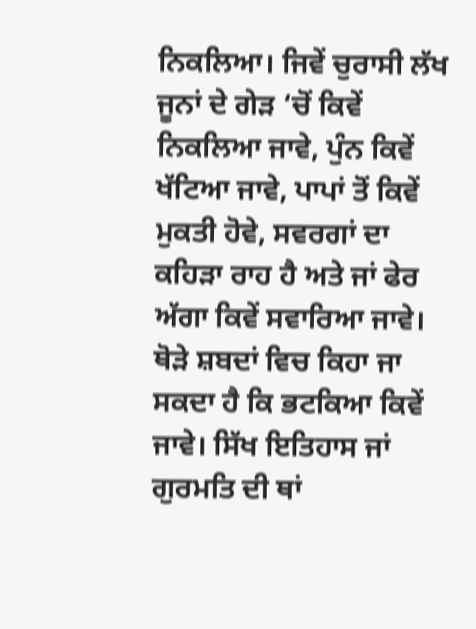ਨਿਕਲਿਆ। ਜਿਵੇਂ ਚੁਰਾਸੀ ਲੱਖ ਜੂਨਾਂ ਦੇ ਗੇੜ ‘ਚੋਂ ਕਿਵੇਂ ਨਿਕਲਿਆ ਜਾਵੇ, ਪੁੰਨ ਕਿਵੇਂ ਖੱਟਿਆ ਜਾਵੇ, ਪਾਪਾਂ ਤੋਂ ਕਿਵੇਂ ਮੁਕਤੀ ਹੋਵੇ, ਸਵਰਗਾਂ ਦਾ ਕਹਿੜਾ ਰਾਹ ਹੈ ਅਤੇ ਜਾਂ ਫੇਰ ਅੱਗਾ ਕਿਵੇਂ ਸਵਾਰਿਆ ਜਾਵੇ। ਥੋੜੇ ਸ਼ਬਦਾਂ ਵਿਚ ਕਿਹਾ ਜਾ ਸਕਦਾ ਹੈ ਕਿ ਭਟਕਿਆ ਕਿਵੇਂ ਜਾਵੇ। ਸਿੱਖ ਇਤਿਹਾਸ ਜਾਂ ਗੁਰਮਤਿ ਦੀ ਥਾਂ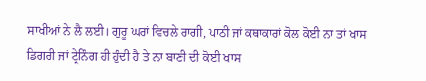ਸਾਖੀਆਂ ਨੇ ਲੈ ਲਈ। ਗੁਰੂ ਘਰਾਂ ਵਿਚਲੇ ਰਾਗੀ, ਪਾਠੀ ਜਾਂ ਕਥਾਕਾਰਾਂ ਕੋਲ ਕੋਈ ਨਾ ਤਾਂ ਖਾਸ ਡਿਗਰੀ ਜਾਂ ਟ੍ਰੇਨਿੰਗ ਹੀ ਹੁੰਦੀ ਹੈ ਤੇ ਨਾ ਬਾਣੀ ਦੀ ਕੋਈ ਖਾਸ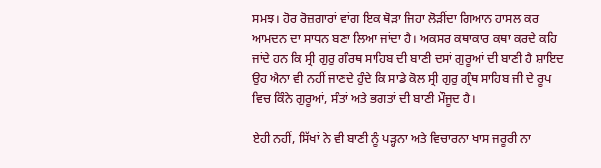ਸਮਝ। ਹੋਰ ਰੋਜ਼ਗਾਰਾਂ ਵਾਂਗ ਇਕ ਥੋੜਾ ਜਿਹਾ ਲੋੜੀਂਦਾ ਗਿਆਨ ਹਾਸਲ ਕਰ ਆਮਦਨ ਦਾ ਸਾਧਨ ਬਣਾ ਲਿਆ ਜਾਂਦਾ ਹੈ। ਅਕਸਰ ਕਥਾਕਾਰ ਕਥਾ ਕਰਦੇ ਕਹਿ ਜਾਂਦੇ ਹਨ ਕਿ ਸ੍ਰੀ ਗੁਰੁ ਗੰਰਥ ਸਾਹਿਬ ਦੀ ਬਾਣੀ ਦਸਾਂ ਗੁਰੂਆਂ ਦੀ ਬਾਣੀ ਹੈ ਸ਼ਾਇਦ ਉਹ ਐਨਾ ਵੀ ਨਹੀਂ ਜਾਣਦੇ ਹੁੰਦੇ ਕਿ ਸਾਡੇ ਕੋਲ ਸ੍ਰੀ ਗੁਰੁ ਗ੍ਰੰਥ ਸਾਹਿਬ ਜੀ ਦੇ ਰੂਪ ਵਿਚ ਕਿੰਨੇ ਗੁਰੂਆਂ, ਸੰਤਾਂ ਅਤੇ ਭਗਤਾਂ ਦੀ ਬਾਣੀ ਮੌਜੂਦ ਹੈ।

ਏਹੀ ਨਹੀਂ, ਸਿੱਖਾਂ ਨੇ ਵੀ ਬਾਣੀ ਨੂੰ ਪੜ੍ਹਨਾ ਅਤੇ ਵਿਚਾਰਨਾ ਖਾਸ ਜਰੂਰੀ ਨਾ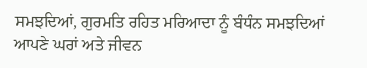ਸਮਝਦਿਆਂ, ਗੁਰਮਤਿ ਰਹਿਤ ਮਰਿਆਦਾ ਨੂੰ ਬੰਧੰਨ ਸਮਝਦਿਆਂ ਆਪਣੇ ਘਰਾਂ ਅਤੇ ਜੀਵਨ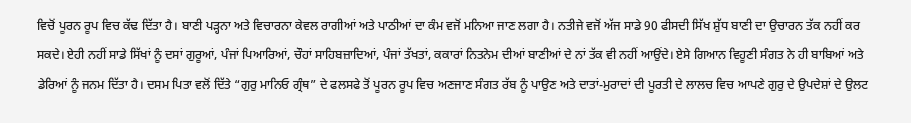ਵਿਚੋਂ ਪੂਰਨ ਰੂਪ ਵਿਚ ਕੱਢ ਦਿੱਤਾ ਹੈ। ਬਾਣੀ ਪੜ੍ਹਨਾ ਅਤੇ ਵਿਚਾਰਨਾ ਕੇਵਲ ਰਾਗੀਆਂ ਅਤੇ ਪਾਠੀਆਂ ਦਾ ਕੰਮ ਵਜੋਂ ਮਨਿਆ ਜਾਣ ਲਗਾ ਹੈ। ਨਤੀਜੇ ਵਜੋਂ ਅੱਜ ਸਾਡੇ 90 ਫੀਸਦੀ ਸਿੱਖ ਸ਼ੁੱਧ ਬਾਣੀ ਦਾ ਉਚਾਰਨ ਤੱਕ ਨਹੀਂ ਕਰ ਸਕਦੇ। ਏਹੀ ਨਹੀਂ ਸਾਡੇ ਸਿੱਖਾਂ ਨੂੰ ਦਸਾਂ ਗੁਰੂਆਂ, ਪੰਜਾਂ ਪਿਆਰਿਆਂ, ਚੌਹਾਂ ਸਾਹਿਬਜ਼ਾਦਿਆਂ, ਪੰਜਾਂ ਤੱਖਤਾਂ, ਕਕਾਰਾਂ ਨਿਤਨੇਮ ਦੀਆਂ ਬਾਣੀਆਂ ਦੇ ਨਾਂ ਤੱਕ ਵੀ ਨਹੀਂ ਆਉਂਦੇ। ਏਸੇ ਗਿਆਨ ਵਿਹੂਣੀ ਸੰਗਤ ਨੇ ਹੀ ਬਾਬਿਆਂ ਅਤੇ ਡੇਰਿਆਂ ਨੂੰ ਜਨਮ ਦਿੱਤਾ ਹੈ। ਦਸਮ ਪਿਤਾ ਵਲੋਂ ਦਿੱਤੇ “ਗੁਰੁ ਮਾਨਿਓ ਗ੍ਰੰਥ” ਦੇ ਫਲਸਫੇ ਤੋਂ ਪੂਰਨ ਰੂਪ ਵਿਚ ਅਣਜਾਣ ਸੰਗਤ ਰੱਬ ਨੂੰ ਪਾਉਣ ਅਤੇ ਦਾਤਾਂ-ਮੁਰਾਦਾਂ ਦੀ ਪੂਰਤੀ ਦੇ ਲਾਲਚ ਵਿਚ ਆਪਣੇ ਗੁਰੁ ਦੇ ਉਪਦੇਸ਼ਾਂ ਦੇ ਉਲਟ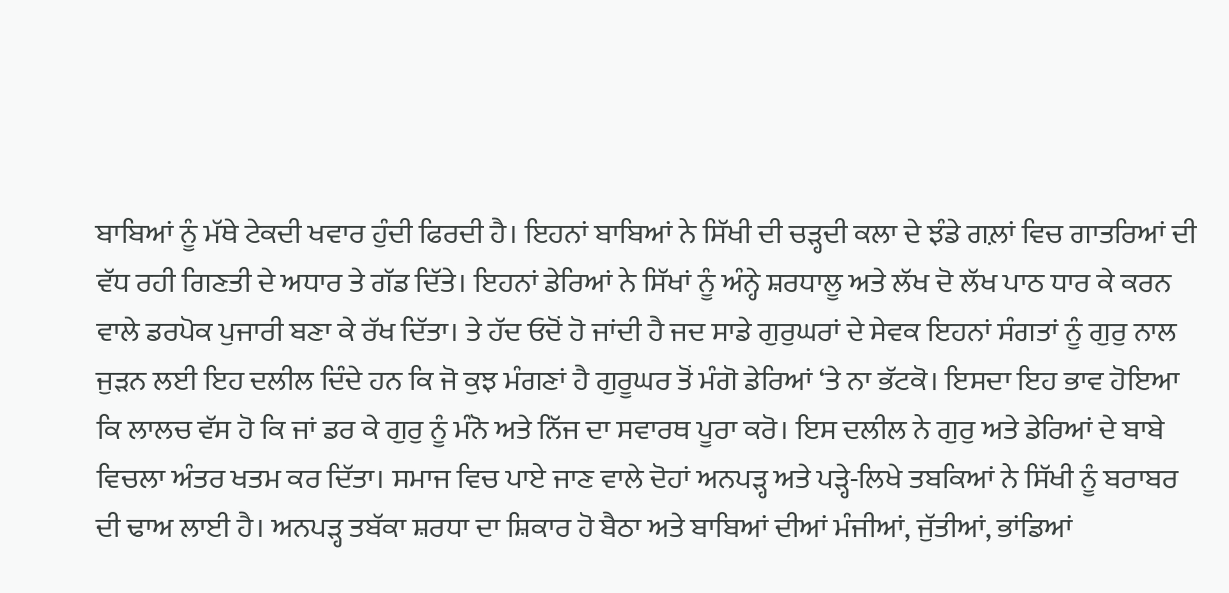ਬਾਬਿਆਂ ਨੂੰ ਮੱਥੇ ਟੇਕਦੀ ਖਵਾਰ ਹੁੰਦੀ ਫਿਰਦੀ ਹੈ। ਇਹਨਾਂ ਬਾਬਿਆਂ ਨੇ ਸਿੱਖੀ ਦੀ ਚੜ੍ਹਦੀ ਕਲਾ ਦੇ ਝੰਡੇ ਗਲ਼ਾਂ ਵਿਚ ਗਾਤਰਿਆਂ ਦੀ ਵੱਧ ਰਹੀ ਗਿਣਤੀ ਦੇ ਅਧਾਰ ਤੇ ਗੱਡ ਦਿੱਤੇ। ਇਹਨਾਂ ਡੇਰਿਆਂ ਨੇ ਸਿੱਖਾਂ ਨੂੰ ਅੰਨ੍ਹੇ ਸ਼ਰਧਾਲੂ ਅਤੇ ਲੱਖ ਦੋ ਲੱਖ ਪਾਠ ਧਾਰ ਕੇ ਕਰਨ ਵਾਲੇ ਡਰਪੋਕ ਪੁਜਾਰੀ ਬਣਾ ਕੇ ਰੱਖ ਦਿੱਤਾ। ਤੇ ਹੱਦ ਓਦੋਂ ਹੋ ਜਾਂਦੀ ਹੈ ਜਦ ਸਾਡੇ ਗੁਰੁਘਰਾਂ ਦੇ ਸੇਵਕ ਇਹਨਾਂ ਸੰਗਤਾਂ ਨੂੰ ਗੁਰੁ ਨਾਲ ਜੁੜਨ ਲਈ ਇਹ ਦਲੀਲ ਦਿੰਦੇ ਹਨ ਕਿ ਜੋ ਕੁਝ ਮੰਗਣਾਂ ਹੈ ਗੁਰੂਘਰ ਤੋਂ ਮੰਗੋ ਡੇਰਿਆਂ ‘ਤੇ ਨਾ ਭੱਟਕੋ। ਇਸਦਾ ਇਹ ਭਾਵ ਹੋਇਆ ਕਿ ਲਾਲਚ ਵੱਸ ਹੋ ਕਿ ਜਾਂ ਡਰ ਕੇ ਗੁਰੁ ਨੂੰ ਮੰਨੋ ਅਤੇ ਨਿੱਜ ਦਾ ਸਵਾਰਥ ਪੂਰਾ ਕਰੋ। ਇਸ ਦਲੀਲ ਨੇ ਗੁਰੁ ਅਤੇ ਡੇਰਿਆਂ ਦੇ ਬਾਬੇ ਵਿਚਲਾ ਅੰਤਰ ਖਤਮ ਕਰ ਦਿੱਤਾ। ਸਮਾਜ ਵਿਚ ਪਾਏ ਜਾਣ ਵਾਲੇ ਦੋਹਾਂ ਅਨਪੜ੍ਹ ਅਤੇ ਪੜ੍ਹੇ-ਲਿਖੇ ਤਬਕਿਆਂ ਨੇ ਸਿੱਖੀ ਨੂੰ ਬਰਾਬਰ ਦੀ ਢਾਅ ਲਾਈ ਹੈ। ਅਨਪੜ੍ਹ ਤਬੱਕਾ ਸ਼ਰਧਾ ਦਾ ਸ਼ਿਕਾਰ ਹੋ ਬੈਠਾ ਅਤੇ ਬਾਬਿਆਂ ਦੀਆਂ ਮੰਜੀਆਂ, ਜੁੱਤੀਆਂ, ਭਾਂਡਿਆਂ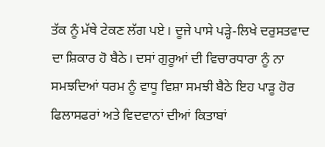ਤੱਕ ਨੂੰ ਮੱਥੇ ਟੇਕਣ ਲੱਗ ਪਏ। ਦੂਜੇ ਪਾਸੇ ਪੜ੍ਹੇ-ਲਿਖੇ ਦਰੁਸਤਵਾਦ ਦਾ ਸ਼ਿਕਾਰ ਹੋ ਬੈਠੇ। ਦਸਾਂ ਗੁਰੂਆਂ ਦੀ ਵਿਚਾਰਧਾਰਾ ਨੂੰ ਨਾ ਸਮਝਦਿਆਂ ਧਰਮ ਨੂੰ ਵਾਧੂ ਵਿਸ਼ਾ ਸਮਝੀ ਬੈਠੇ ਇਹ ਪਾੜੂ ਹੋਰ ਫਿਲਾਸਫਰਾਂ ਅਤੇ ਵਿਦਵਾਨਾਂ ਦੀਆਂ ਕਿਤਾਬਾਂ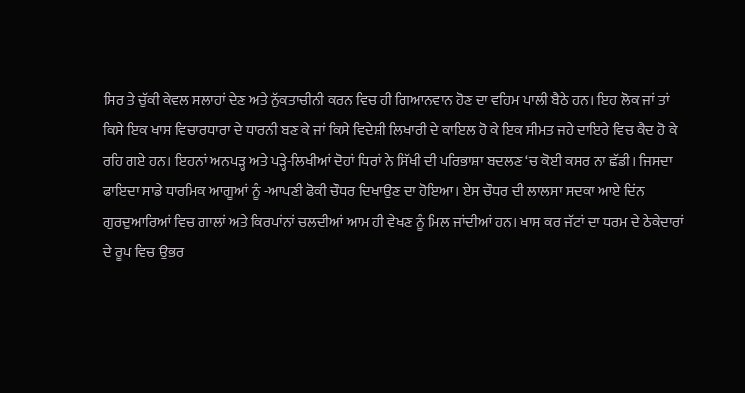ਸਿਰ ਤੇ ਚੁੱਕੀ ਕੇਵਲ ਸਲਾਹਾਂ ਦੇਣ ਅਤੇ ਨੁੱਕਤਾਚੀਨੀ ਕਰਨ ਵਿਚ ਹੀ ਗਿਆਨਵਾਨ ਹੋਣ ਦਾ ਵਹਿਮ ਪਾਲੀ ਬੈਠੇ ਹਨ। ਇਹ ਲੋਕ ਜਾਂ ਤਾਂ ਕਿਸੇ ਇਕ ਖਾਸ ਵਿਚਾਰਧਾਰਾ ਦੇ ਧਾਰਨੀ ਬਣ ਕੇ ਜਾਂ ਕਿਸੇ ਵਿਦੇਸ਼ੀ ਲਿਖਾਰੀ ਦੇ ਕਾਇਲ ਹੋ ਕੇ ਇਕ ਸੀਮਤ ਜਹੇ ਦਾਇਰੇ ਵਿਚ ਕੈਦ ਹੋ ਕੇ ਰਹਿ ਗਏ ਹਨ। ਇਹਨਾਂ ਅਨਪੜ੍ਹ ਅਤੇ ਪੜ੍ਹੇ-ਲਿਖੀਆਂ ਦੋਹਾਂ ਧਿਰਾਂ ਨੇ ਸਿੱਖੀ ਦੀ ਪਰਿਭਾਸ਼ਾ ਬਦਲਣ ‘ਚ ਕੋਈ ਕਸਰ ਨਾ ਛੱਡੀ। ਜਿਸਦਾ ਫਾਇਦਾ ਸਾਡੇ ਧਾਰਮਿਕ ਆਗੂਆਂ ਨੂੰ -ਆਪਣੀ ਫੋਕੀ ਚੌਧਰ ਦਿਖਾਉਣ ਦਾ ਹੋਇਆ। ਏਸ ਚੌਧਰ ਦੀ ਲਾਲਸਾ ਸਦਕਾ ਆਏ ਦਿਂਨ ਗੁਰਦੁਆਰਿਆਂ ਵਿਚ ਗਾਲਾਂ ਅਤੇ ਕਿਰਪਾਂਨਾਂ ਚਲਦੀਆਂ ਆਮ ਹੀ ਵੇਖਣ ਨੂੰ ਮਿਲ ਜਾਂਦੀਆਂ ਹਨ। ਖਾਸ ਕਰ ਜੱਟਾਂ ਦਾ ਧਰਮ ਦੇ ਠੇਕੇਦਾਰਾਂ ਦੇ ਰੂਪ ਵਿਚ ਉਭਰ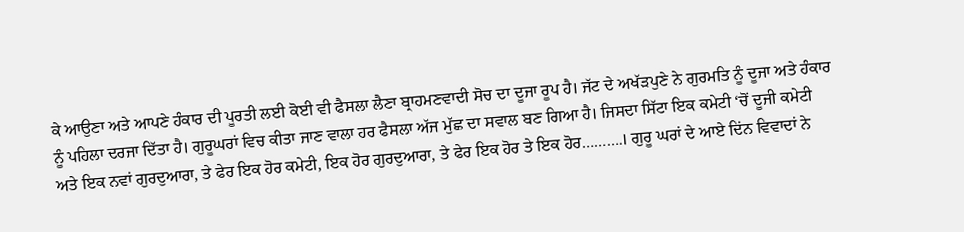ਕੇ ਆਉਣਾ ਅਤੇ ਆਪਣੇ ਹੰਕਾਰ ਦੀ ਪੂਰਤੀ ਲਈ ਕੋਈ ਵੀ ਫੈਸਲਾ ਲੈਣਾ ਬ੍ਰਾਹਮਣਵਾਦੀ ਸੋਚ ਦਾ ਦੂਜਾ ਰੂਪ ਹੈ। ਜੱਟ ਦੇ ਅਖੱੜਪੁਣੇ ਨੇ ਗੁਰਮਤਿ ਨੂੰ ਦੂਜਾ ਅਤੇ ਹੰਕਾਰ ਨੂੰ ਪਹਿਲਾ ਦਰਜਾ ਦਿੱਤਾ ਹੈ। ਗੁਰੂਘਰਾਂ ਵਿਚ ਕੀਤਾ ਜਾਣ ਵਾਲਾ ਹਰ ਫੈਸਲਾ ਅੱਜ ਮੁੱਛ ਦਾ ਸਵਾਲ ਬਣ ਗਿਆ ਹੈ। ਜਿਸਦਾ ਸਿੱਟਾ ਇਕ ਕਮੇਟੀ ‘ਚੋਂ ਦੂਜੀ ਕਮੇਟੀ ਅਤੇ ਇਕ ਨਵਾਂ ਗੁਰਦੁਆਰਾ, ਤੇ ਫੇਰ ਇਕ ਹੋਰ ਕਮੇਟੀ, ਇਕ ਹੋਰ ਗੁਰਦੁਆਰਾ, ਤੇ ਫੇਰ ਇਕ ਹੋਰ ਤੇ ਇਕ ਹੋਰ……….। ਗੁਰੂ ਘਰਾਂ ਦੇ ਆਏ ਦਿਂਨ ਵਿਵਾਦਾਂ ਨੇ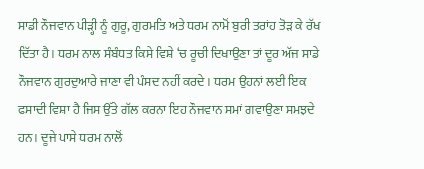ਸਾਡੀ ਨੌਜਵਾਨ ਪੀੜ੍ਹੀ ਨੂੰ ਗੁਰੂ, ਗੁਰਮਤਿ ਅਤੇ ਧਰਮ ਨਾਮੋਂ ਬੁਰੀ ਤਰਾਂਹ ਤੋੜ ਕੇ ਰੱਖ ਦਿੱਤਾ ਹੈ। ਧਰਮ ਨਾਲ ਸੰਬੰਧਤ ਕਿਸੇ ਵਿਸ਼ੇ ‘ਚ ਰੂਚੀ ਦਿਖਾਉਣਾ ਤਾਂ ਦੂਰ ਅੱਜ ਸਾਡੇ ਨੌਜਵਾਨ ਗੁਰਦੁਆਰੇ ਜਾਣਾ ਵੀ ਪੰਸਦ ਨਹੀਂ ਕਰਦੇ। ਧਰਮ ਉਹਨਾਂ ਲਈ ਇਕ ਫਸਾਦੀ ਵਿਸ਼ਾ ਹੈ ਜਿਸ ਉੱਤੇ ਗੱਲ ਕਰਨਾ ਇਹ ਨੌਜਵਾਨ ਸਮਾਂ ਗਵਾਉਣਾ ਸਮਝਦੇ ਹਨ। ਦੂਜੇ ਪਾਸੇ ਧਰਮ ਨਾਲੋਂ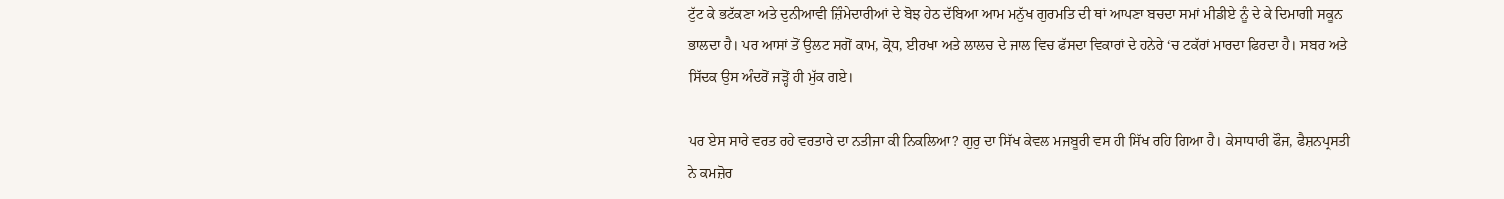ਟੁੱਟ ਕੇ ਭਟੱਕਣਾ ਅਤੇ ਦੁਨੀਆਵੀ ਜ਼ਿੰਮੇਦਾਰੀਆਂ ਦੇ ਬੋਝ ਹੇਠ ਦੱਬਿਆ ਆਮ ਮਨੁੱਖ ਗੁਰਮਤਿ ਦੀ ਥਾਂ ਆਪਣਾ ਬਚਦਾ ਸਮਾਂ ਮੀਡੀਏ ਨੂੰ ਦੇ ਕੇ ਦਿਮਾਗੀ ਸਕੂਨ ਭਾਲਦਾ ਹੈ। ਪਰ ਆਸਾਂ ਤੋਂ ਉਲਟ ਸਗੋਂ ਕਾਮ, ਕ੍ਰੋਧ, ਈਰਖਾ ਅਤੇ ਲਾਲਚ ਦੇ ਜਾਲ ਵਿਚ ਫੱਸਦਾ ਵਿਕਾਰਾਂ ਦੇ ਹਨੇਰੇ ‘ਚ ਟਕੱਰਾਂ ਮਾਰਦਾ ਫਿਰਦਾ ਹੈ। ਸਬਰ ਅਤੇ ਸਿੱਦਕ ਉਸ ਅੰਦਰੋਂ ਜੜ੍ਹੋਂ ਹੀ ਮੁੱਕ ਗਏ।

ਪਰ ਏਸ ਸਾਰੇ ਵਰਤ ਰਹੇ ਵਰਤਾਰੇ ਦਾ ਨਤੀਜਾ ਕੀ ਨਿਕਲਿਆ? ਗੁਰੁ ਦਾ ਸਿੱਖ ਕੇਵਲ ਮਜਬੂਰੀ ਵਸ ਹੀ ਸਿੱਖ ਰਹਿ ਗਿਆ ਹੈ। ਕੇਸਾਧਾਰੀ ਫੌਜ, ਫੈਸ਼ਨਪ੍ਰਸਤੀ ਨੇ ਕਮਜ਼ੋਰ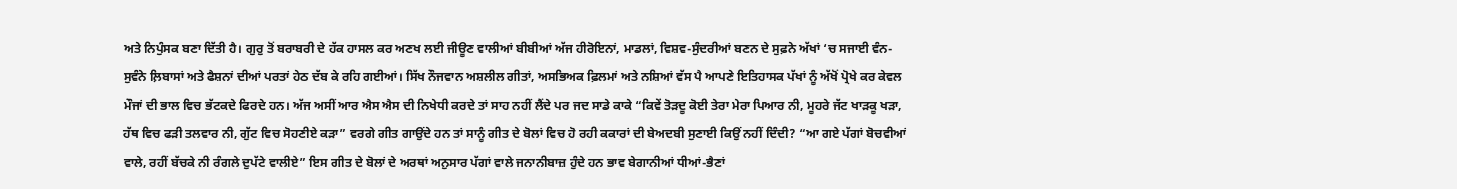ਅਤੇ ਨਿਪੁੰਸਕ ਬਣਾ ਦਿੱਤੀ ਹੈ। ਗੁਰੁ ਤੋਂ ਬਰਾਬਰੀ ਦੇ ਹੱਕ ਹਾਸਲ ਕਰ ਅਣਖ ਲਈ ਜੀਊਣ ਵਾਲੀਆਂ ਬੀਬੀਆਂ ਅੱਜ ਹੀਰੋਇਨਾਂ, ਮਾਡਲਾਂ, ਵਿਸ਼ਵ-ਸੁੰਦਰੀਆਂ ਬਣਨ ਦੇ ਸੁਫ਼ਨੇ ਅੱਖਾਂ ‘ਚ ਸਜਾਈ ਵੰਨ-ਸੁਵੰਨੇ ਲ਼ਿਬਾਸਾਂ ਅਤੇ ਫੈਸ਼ਨਾਂ ਦੀਆਂ ਪਰਤਾਂ ਹੇਠ ਦੱਬ ਕੇ ਰਹਿ ਗਈਆਂ। ਸਿੱਖ ਨੌਜਵਾਨ ਅਸ਼ਲੀਲ ਗੀਤਾਂ, ਅਸਭਿਅਕ ਫ਼ਿਲਮਾਂ ਅਤੇ ਨਸ਼ਿਆਂ ਵੱਸ ਪੈ ਆਪਣੇ ਇਤਿਹਾਸਕ ਪੱਖਾਂ ਨੂੰ ਅੱਖੋਂ ਪ੍ਰੋਖੇ ਕਰ ਕੇਵਲ ਮੌਜਾਂ ਦੀ ਭਾਲ ਵਿਚ ਭੱਟਕਦੇ ਫਿਰਦੇ ਹਨ। ਅੱਜ ਅਸੀਂ ਆਰ ਐਸ ਐਸ ਦੀ ਨਿਖੇਧੀ ਕਰਦੇ ਤਾਂ ਸਾਹ ਨਹੀਂ ਲੈਂਦੇ ਪਰ ਜਦ ਸਾਡੇ ਕਾਕੇ “ਕਿਵੇਂ ਤੋੜਦੂ ਕੋਈ ਤੇਰਾ ਮੇਰਾ ਪਿਆਰ ਨੀ, ਮੂਹਰੇ ਜੱਟ ਖਾੜਕੂ ਖੜਾ, ਹੱਥ ਵਿਚ ਫੜੀ ਤਲਵਾਰ ਨੀ, ਗੁੱਟ ਵਿਚ ਸੋਹਣੀਏ ਕੜਾ” ਵਰਗੇ ਗੀਤ ਗਾਉਂਦੇ ਹਨ ਤਾਂ ਸਾਨੂੰ ਗੀਤ ਦੇ ਬੋਲਾਂ ਵਿਚ ਹੋ ਰਹੀ ਕਕਾਰਾਂ ਦੀ ਬੇਅਦਬੀ ਸੁਣਾਈ ਕਿਉਂ ਨਹੀਂ ਦਿੰਦੀ? “ਆ ਗਏ ਪੱਗਾਂ ਬੋਚਵੀਆਂ ਵਾਲੇ, ਰਹੀਂ ਬੱਚਕੇ ਨੀ ਰੰਗਲੇ ਦੁਪੱਟੇ ਵਾਲੀਏ” ਇਸ ਗੀਤ ਦੇ ਬੋਲਾਂ ਦੇ ਅਰਥਾਂ ਅਨੁਸਾਰ ਪੱਗਾਂ ਵਾਲੇ ਜਨਾਨੀਬਾਜ਼ ਹੁੰਦੇ ਹਨ ਭਾਵ ਬੇਗਾਨੀਆਂ ਧੀਆਂ-ਭੈਣਾਂ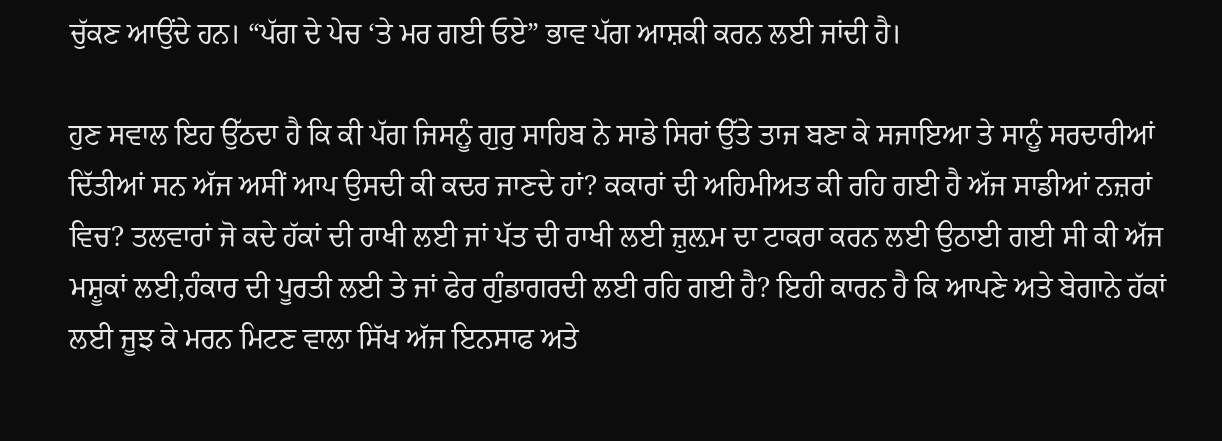ਚੁੱਕਣ ਆਉਂਦੇ ਹਨ। “ਪੱਗ ਦੇ ਪੇਚ ‘ਤੇ ਮਰ ਗਈ ਓਏ” ਭਾਵ ਪੱਗ ਆਸ਼ਕੀ ਕਰਨ ਲਈ ਜਾਂਦੀ ਹੈ।

ਹੁਣ ਸਵਾਲ ਇਹ ਉੱਠਦਾ ਹੈ ਕਿ ਕੀ ਪੱਗ ਜਿਸਨੂੰ ਗੁਰੁ ਸਾਹਿਬ ਨੇ ਸਾਡੇ ਸਿਰਾਂ ਉੱਤੇ ਤਾਜ ਬਣਾ ਕੇ ਸਜਾਇਆ ਤੇ ਸਾਨੂੰ ਸਰਦਾਰੀਆਂ ਦਿੱਤੀਆਂ ਸਨ ਅੱਜ ਅਸੀਂ ਆਪ ਉਸਦੀ ਕੀ ਕਦਰ ਜਾਣਦੇ ਹਾਂ? ਕਕਾਰਾਂ ਦੀ ਅਹਿਮੀਅਤ ਕੀ ਰਹਿ ਗਈ ਹੈ ਅੱਜ ਸਾਡੀਆਂ ਨਜ਼ਰਾਂ ਵਿਚ? ਤਲਵਾਰਾਂ ਜੋ ਕਦੇ ਹੱਕਾਂ ਦੀ ਰਾਖੀ ਲਈ ਜਾਂ ਪੱਤ ਦੀ ਰਾਖੀ ਲਈ ਜ਼ੁਲ਼ਮ ਦਾ ਟਾਕਰਾ ਕਰਨ ਲਈ ਉਠਾਈ ਗਈ ਸੀ ਕੀ ਅੱਜ ਮਸ਼ੂਕਾਂ ਲਈ,ਹੰਕਾਰ ਦੀ ਪੂਰਤੀ ਲਈ ਤੇ ਜਾਂ ਫੇਰ ਗੁੰਡਾਗਰਦੀ ਲਈ ਰਹਿ ਗਈ ਹੈ? ਇਹੀ ਕਾਰਨ ਹੈ ਕਿ ਆਪਣੇ ਅਤੇ ਬੇਗਾਨੇ ਹੱਕਾਂ ਲਈ ਜੂਝ ਕੇ ਮਰਨ ਮਿਟਣ ਵਾਲਾ ਸਿੱਖ ਅੱਜ ਇਨਸਾਫ ਅਤੇ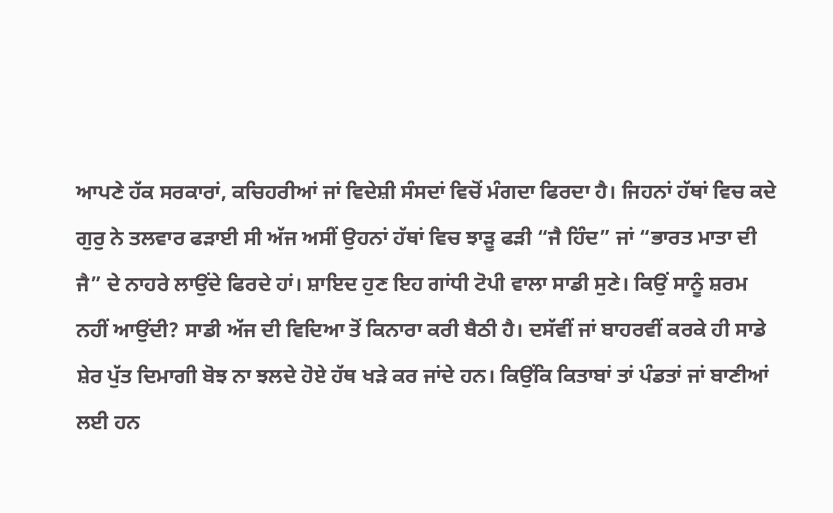ਆਪਣੇ ਹੱਕ ਸਰਕਾਰਾਂ, ਕਚਿਹਰੀਆਂ ਜਾਂ ਵਿਦੇਸ਼ੀ ਸੰਸਦਾਂ ਵਿਚੋਂ ਮੰਗਦਾ ਫਿਰਦਾ ਹੈ। ਜਿਹਨਾਂ ਹੱਥਾਂ ਵਿਚ ਕਦੇ ਗੁਰੁ ਨੇ ਤਲਵਾਰ ਫੜਾਈ ਸੀ ਅੱਜ ਅਸੀਂ ਉਹਨਾਂ ਹੱਥਾਂ ਵਿਚ ਝਾੜੂ ਫੜੀ “ਜੈ ਹਿੰਦ” ਜਾਂ “ਭਾਰਤ ਮਾਤਾ ਦੀ ਜੈ” ਦੇ ਨਾਹਰੇ ਲਾਉਂਦੇ ਫਿਰਦੇ ਹਾਂ। ਸ਼ਾਇਦ ਹੁਣ ਇਹ ਗਾਂਧੀ ਟੋਪੀ ਵਾਲਾ ਸਾਡੀ ਸੁਣੇ। ਕਿਉਂ ਸਾਨੂੰ ਸ਼ਰਮ ਨਹੀਂ ਆਉਂਦੀ? ਸਾਡੀ ਅੱਜ ਦੀ ਵਿਦਿਆ ਤੋਂ ਕਿਨਾਰਾ ਕਰੀ ਬੈਠੀ ਹੈ। ਦਸੱਵੀਂ ਜਾਂ ਬਾਹਰਵੀਂ ਕਰਕੇ ਹੀ ਸਾਡੇ ਸ਼ੇਰ ਪੁੱਤ ਦਿਮਾਗੀ ਬੋਝ ਨਾ ਝਲਦੇ ਹੋਏ ਹੱਥ ਖੜੇ ਕਰ ਜਾਂਦੇ ਹਨ। ਕਿਉਂਕਿ ਕਿਤਾਬਾਂ ਤਾਂ ਪੰਡਤਾਂ ਜਾਂ ਬਾਣੀਆਂ ਲਈ ਹਨ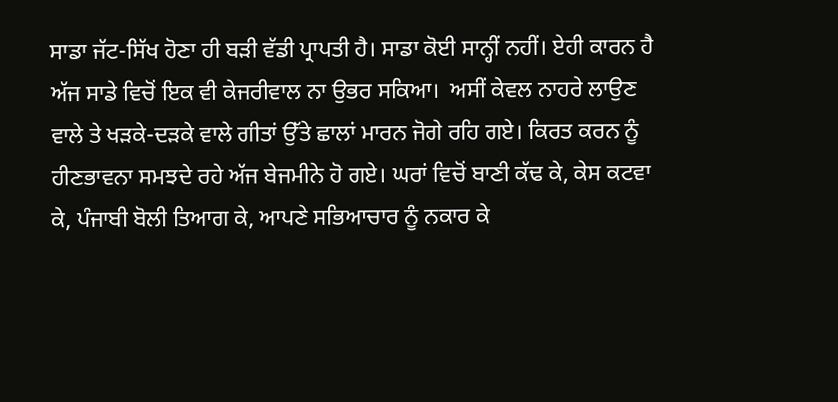ਸਾਡਾ ਜੱਟ-ਸਿੱਖ ਹੋਣਾ ਹੀ ਬੜੀ ਵੱਡੀ ਪ੍ਰਾਪਤੀ ਹੈ। ਸਾਡਾ ਕੋਈ ਸਾਨ੍ਹੀਂ ਨਹੀਂ। ਏਹੀ ਕਾਰਨ ਹੈ ਅੱਜ ਸਾਡੇ ਵਿਚੋਂ ਇਕ ਵੀ ਕੇਜਰੀਵਾਲ ਨਾ ਉਭਰ ਸਕਿਆ।  ਅਸੀਂ ਕੇਵਲ ਨਾਹਰੇ ਲਾਉਣ ਵਾਲੇ ਤੇ ਖੜਕੇ-ਦੜਕੇ ਵਾਲੇ ਗੀਤਾਂ ਉੱਤੇ ਛਾਲਾਂ ਮਾਰਨ ਜੋਗੇ ਰਹਿ ਗਏ। ਕਿਰਤ ਕਰਨ ਨੂੰ ਹੀਣਭਾਵਨਾ ਸਮਝਦੇ ਰਹੇ ਅੱਜ ਬੇਜਮੀਨੇ ਹੋ ਗਏ। ਘਰਾਂ ਵਿਚੋਂ ਬਾਣੀ ਕੱਢ ਕੇ, ਕੇਸ ਕਟਵਾ ਕੇ, ਪੰਜਾਬੀ ਬੋਲੀ ਤਿਆਗ ਕੇ, ਆਪਣੇ ਸਭਿਆਚਾਰ ਨੂੰ ਨਕਾਰ ਕੇ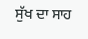ਸੁੱਖ ਦਾ ਸਾਹ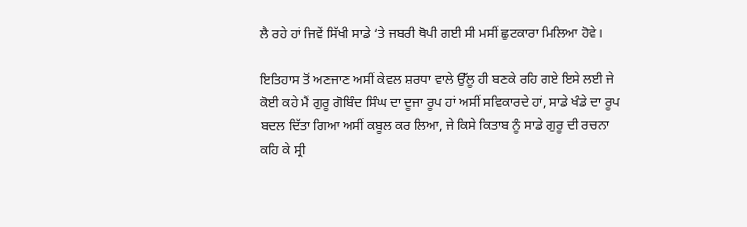ਲੈ ਰਹੇ ਹਾਂ ਜਿਵੇਂ ਸਿੱਖੀ ਸਾਡੇ ‘ਤੇ ਜਬਰੀ ਥੋਪੀ ਗਈ ਸੀ ਮਸੀਂ ਛੁਟਕਾਰਾ ਮਿਲਿਆ ਹੋਵੇ।

ਇਤਿਹਾਸ ਤੋਂ ਅਣਜਾਣ ਅਸੀਂ ਕੇਵਲ ਸ਼ਰਧਾ ਵਾਲੇ ਉੱਲੂ ਹੀ ਬਣਕੇ ਰਹਿ ਗਏ ਇਸੇ ਲਈ ਜੇ ਕੋਈ ਕਹੇ ਮੈਂ ਗੁਰੂ ਗੋਬਿੰਦ ਸਿੰਘ ਦਾ ਦੂਜਾ ਰੂਪ ਹਾਂ ਅਸੀਂ ਸਵਿਕਾਰਦੇ ਹਾਂ, ਸਾਡੇ ਖੰਡੇ ਦਾ ਰੂਪ ਬਦਲ ਦਿੱਤਾ ਗਿਆ ਅਸੀਂ ਕਬੂਲ ਕਰ ਲਿਆ, ਜੇ ਕਿਸੇ ਕਿਤਾਬ ਨੂੰ ਸਾਡੇ ਗੁਰੂ ਦੀ ਰਚਨਾ ਕਹਿ ਕੇ ਸ੍ਰੀ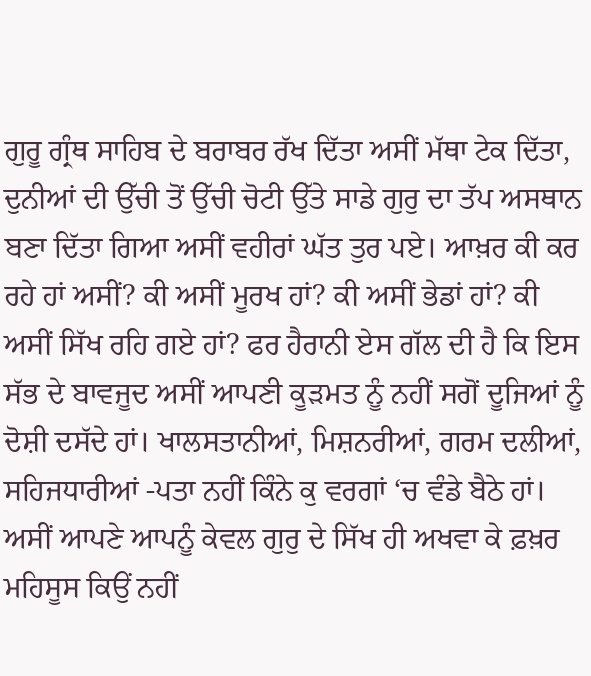ਗੁਰੂ ਗ੍ਰੰਥ ਸਾਹਿਬ ਦੇ ਬਰਾਬਰ ਰੱਖ ਦਿੱਤਾ ਅਸੀਂ ਮੱਥਾ ਟੇਕ ਦਿੱਤਾ, ਦੁਨੀਆਂ ਦੀ ਉੱਚੀ ਤੋਂ ਉੱਚੀ ਚੋਟੀ ਉੱਤੇ ਸਾਡੇ ਗੁਰੁ ਦਾ ਤੱਪ ਅਸਥਾਨ ਬਣਾ ਦਿੱਤਾ ਗਿਆ ਅਸੀਂ ਵਹੀਰਾਂ ਘੱਤ ਤੁਰ ਪਏ। ਆਖ਼ਰ ਕੀ ਕਰ ਰਹੇ ਹਾਂ ਅਸੀਂ? ਕੀ ਅਸੀਂ ਮੂਰਖ ਹਾਂ? ਕੀ ਅਸੀਂ ਭੇਡਾਂ ਹਾਂ? ਕੀ ਅਸੀਂ ਸਿੱਖ ਰਹਿ ਗਏ ਹਾਂ? ਫਰ ਹੈਰਾਨੀ ਏਸ ਗੱਲ ਦੀ ਹੈ ਕਿ ਇਸ ਸੱਭ ਦੇ ਬਾਵਜੂਦ ਅਸੀਂ ਆਪਣੀ ਕੂੜਮਤ ਨੂੰ ਨਹੀਂ ਸਗੋਂ ਦੂਜਿਆਂ ਨੂੰ ਦੋਸ਼ੀ ਦਸੱਦੇ ਹਾਂ। ਖਾਲਸਤਾਨੀਆਂ, ਮਿਸ਼ਨਰੀਆਂ, ਗਰਮ ਦਲੀਆਂ, ਸਹਿਜਧਾਰੀਆਂ -ਪਤਾ ਨਹੀਂ ਕਿੰਨੇ ਕੁ ਵਰਗਾਂ ‘ਚ ਵੰਡੇ ਬੈਠੇ ਹਾਂ। ਅਸੀਂ ਆਪਣੇ ਆਪਨੂੰ ਕੇਵਲ ਗੁਰੁ ਦੇ ਸਿੱਖ ਹੀ ਅਖਵਾ ਕੇ ਫ਼ਖ਼ਰ ਮਹਿਸੂਸ ਕਿਉਂ ਨਹੀਂ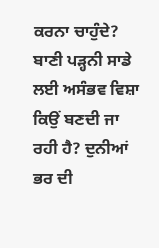ਕਰਨਾ ਚਾਹੁੰਦੇ? ਬਾਣੀ ਪੜ੍ਹਨੀ ਸਾਡੇ ਲਈ ਅਸੰਭਵ ਵਿਸ਼ਾ ਕਿਉਂ ਬਣਦੀ ਜਾ ਰਹੀ ਹੈ? ਦੁਨੀਆਂ ਭਰ ਦੀ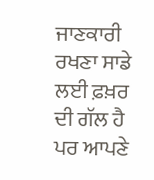ਜਾਣਕਾਰੀ ਰਖਣਾ ਸਾਡੇ ਲਈ ਫ਼ਖ਼ਰ ਦੀ ਗੱਲ ਹੈ ਪਰ ਆਪਣੇ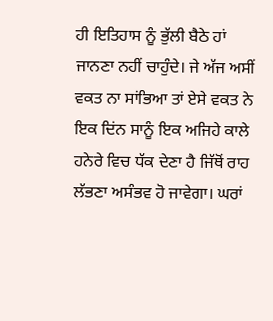ਹੀ ਇਤਿਹਾਸ ਨੂੰ ਭੁੱਲੀ ਬੈਠੇ ਹਾਂ ਜਾਨਣਾ ਨਹੀਂ ਚਾਹੁੰਦੇ। ਜੇ ਅੱਜ ਅਸੀਂ ਵਕਤ ਨਾ ਸਾਂਭਿਆ ਤਾਂ ਏਸੇ ਵਕਤ ਨੇ ਇਕ ਦਿਂਨ ਸਾਨੂੰ ਇਕ ਅਜਿਹੇ ਕਾਲੇ ਹਨੇਰੇ ਵਿਚ ਧੱਕ ਦੇਣਾ ਹੈ ਜਿੱਥੋਂ ਰਾਹ ਲੱਭਣਾ ਅਸੰਭਵ ਹੋ ਜਾਵੇਗਾ। ਘਰਾਂ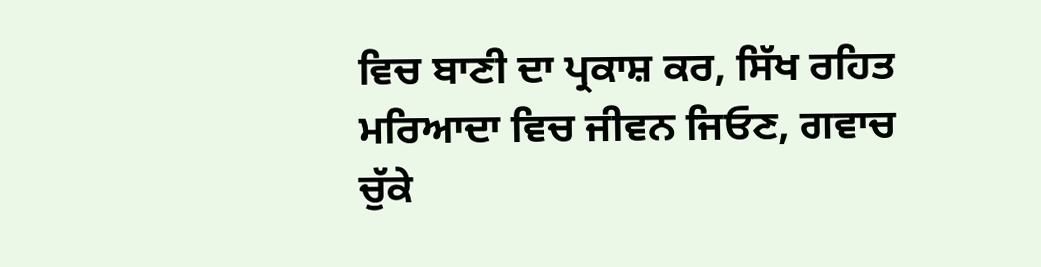ਵਿਚ ਬਾਣੀ ਦਾ ਪ੍ਰਕਾਸ਼ ਕਰ, ਸਿੱਖ ਰਹਿਤ ਮਰਿਆਦਾ ਵਿਚ ਜੀਵਨ ਜਿਓਣ, ਗਵਾਚ ਚੁੱਕੇ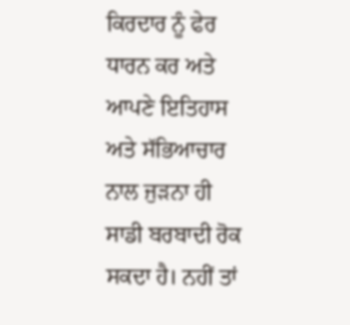ਕਿਰਦਾਰ ਨੂੰ ਫੇਰ ਧਾਰਨ ਕਰ ਅਤੇ ਆਪਣੇ ਇਤਿਹਾਸ ਅਤੇ ਸੱਭਿਆਚਾਰ ਨਾਲ ਜੁੜਨਾ ਹੀ ਸਾਡੀ ਬਰਬਾਦੀ ਰੋਕ ਸਕਦਾ ਹੈ। ਨਹੀਂ ਤਾਂ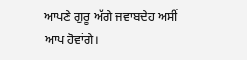ਆਪਣੇ ਗੁਰੂ ਅੱਗੇ ਜਵਾਬਦੇਹ ਅਸੀਂ ਆਪ ਹੋਵਾਂਗੇ।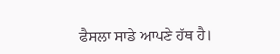ਫੈਸਲਾ ਸਾਡੇ ਆਪਣੇ ਹੱਥ ਹੈ।